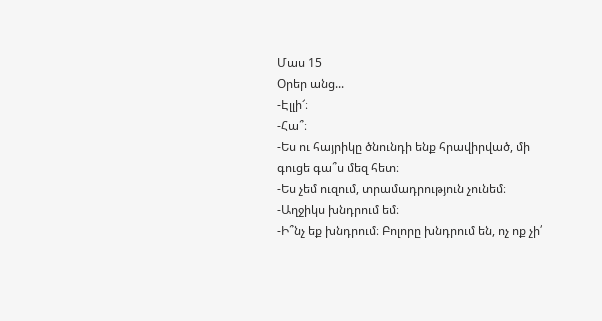Մաս 15
Օրեր անց...
-Էլլի՜։
-Հա՞։
-Ես ու հայրիկը ծնունդի ենք հրավիրված, մի գուցե գա՞ս մեզ հետ։
-Ես չեմ ուզում, տրամադրություն չունեմ։
-Աղջիկս խնդրում եմ։
-Ի՞նչ եք խնդրում։ Բոլորը խնդրում են, ոչ ոք չի՛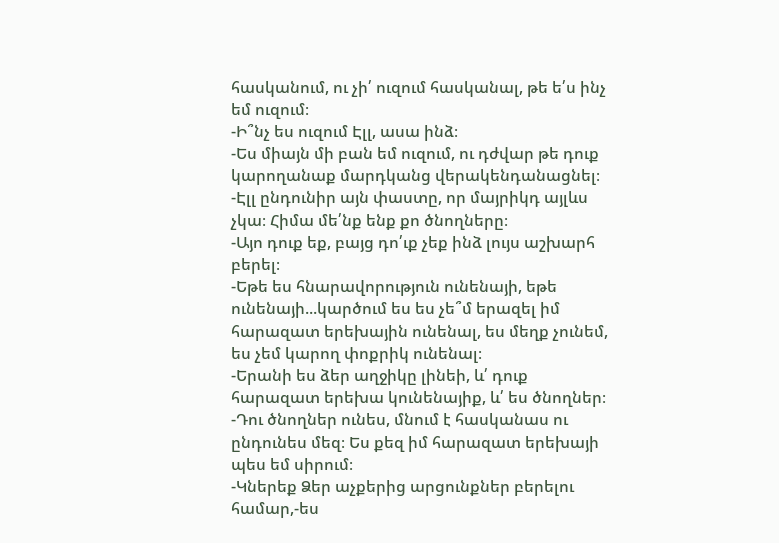հասկանում, ու չի՛ ուզում հասկանալ, թե ե՛ս ինչ եմ ուզում։
-Ի՞նչ ես ուզում Էլլ, ասա ինձ։
-Ես միայն մի բան եմ ուզում, ու դժվար թե դուք կարողանաք մարդկանց վերակենդանացնել։
-Էլլ ընդունիր այն փաստը, որ մայրիկդ այլևս չկա։ Հիմա մե՛նք ենք քո ծնողները։
-Այո դուք եք, բայց դո՛ւք չեք ինձ լույս աշխարհ բերել։
-Եթե ես հնարավորություն ունենայի, եթե ունենայի...կարծում ես ես չե՞մ երազել իմ հարազատ երեխային ունենալ, ես մեղք չունեմ, ես չեմ կարող փոքրիկ ունենալ։
-Երանի ես ձեր աղջիկը լինեի, և՛ դուք հարազատ երեխա կունենայիք, և՛ ես ծնողներ։
-Դու ծնողներ ունես, մնում է հասկանաս ու ընդունես մեզ։ Ես քեզ իմ հարազատ երեխայի պես եմ սիրում։
-Կներեք Ձեր աչքերից արցունքներ բերելու համար,-ես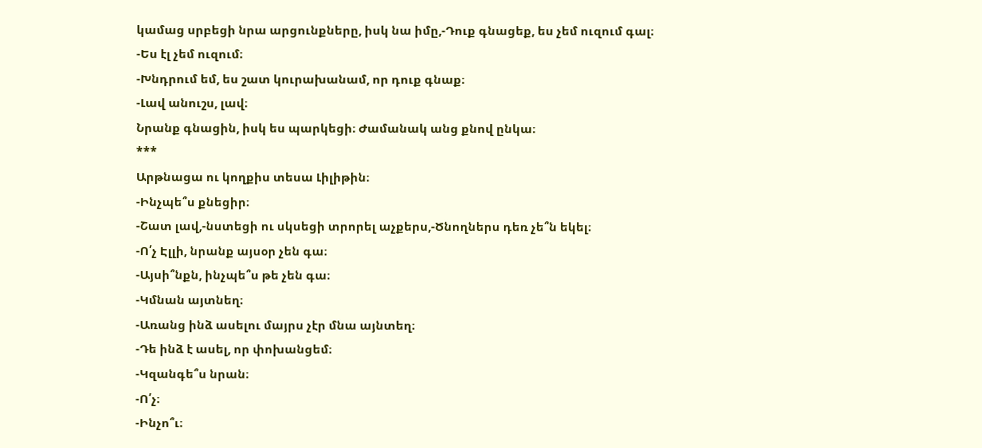կամաց սրբեցի նրա արցունքները, իսկ նա իմը,-Դուք գնացեք, ես չեմ ուզում գալ։
-Ես էլ չեմ ուզում։
-Խնդրում եմ, ես շատ կուրախանամ, որ դուք գնաք։
-Լավ անուշս, լավ։
Նրանք գնացին, իսկ ես պարկեցի։ Ժամանակ անց քնով ընկա։
***
Արթնացա ու կողքիս տեսա Լիլիթին։
-Ինչպե՞ս քնեցիր։
-Շատ լավ,-նստեցի ու սկսեցի տրորել աչքերս,-Ծնողներս դեռ չե՞ն եկել։
-Ո՛չ Էլլի, նրանք այսօր չեն գա։
-Այսի՞նքն, ինչպե՞ս թե չեն գա։
-Կմնան այտնեղ։
-Առանց ինձ ասելու մայրս չէր մնա այնտեղ։
-Դե ինձ է ասել, որ փոխանցեմ։
-Կզանգե՞ս նրան։
-Ո՛չ։
-Ինչո՞ւ։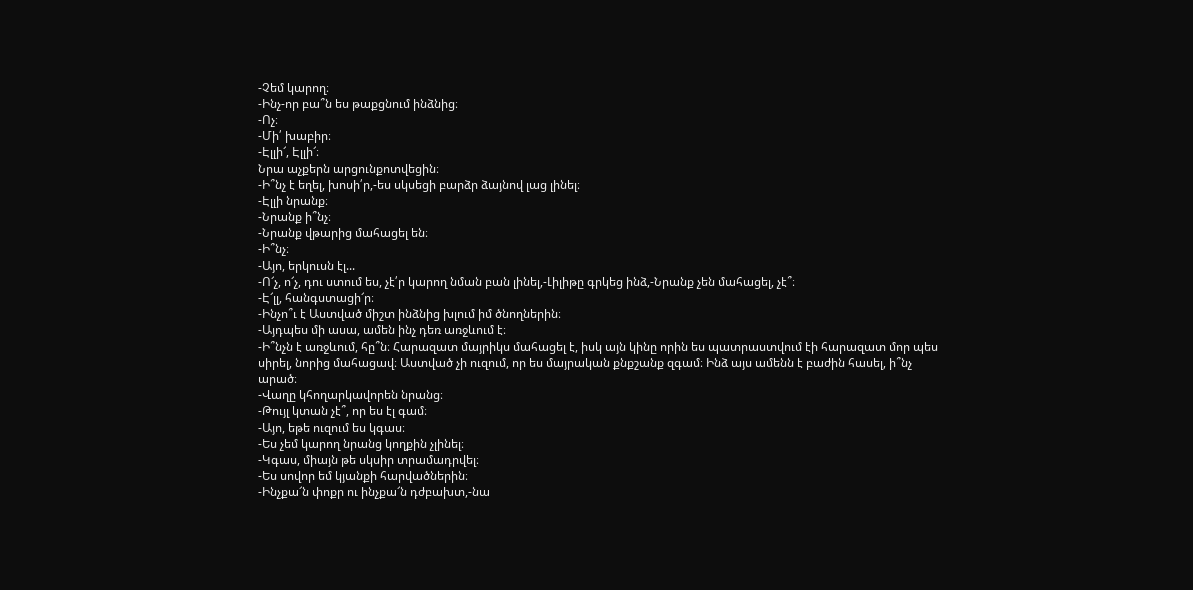-Չեմ կարող։
-Ինչ-որ բա՞ն ես թաքցնում ինձնից։
-Ոչ։
-Մի՛ խաբիր։
-Էլլի՜, Էլլի՜։
Նրա աչքերն արցունքոտվեցին։
-Ի՞նչ է եղել, խոսի՛ր,-ես սկսեցի բարձր ձայնով լաց լինել։
-Էլլի նրանք։
-Նրանք ի՞նչ։
-Նրանք վթարից մահացել են։
-Ի՞նչ։
-Այո, երկուսն էլ...
-Ո՜չ, ո՜չ, դու ստում ես, չէ՛ր կարող նման բան լինել,-Լիլիթը գրկեց ինձ,-Նրանք չեն մահացել, չէ՞։
-Է՜լլ, հանգստացի՜ր։
-Ինչո՞ւ է Աստված միշտ ինձնից խլում իմ ծնողներին։
-Այդպես մի ասա, ամեն ինչ դեռ առջևում է։
-Ի՞նչն է առջևում, հը՞ն։ Հարազատ մայրիկս մահացել է, իսկ այն կինը որին ես պատրաստվում էի հարազատ մոր պես սիրել, նորից մահացավ։ Աստված չի ուզում, որ ես մայրական քնքշանք զգամ։ Ինձ այս ամենն է բաժին հասել, ի՞նչ արած։
-Վաղը կհողարկավորեն նրանց։
-Թույլ կտան չէ՞, որ ես էլ գամ։
-Այո, եթե ուզում ես կգաս։
-Ես չեմ կարող նրանց կողքին չլինել։
-Կգաս, միայն թե սկսիր տրամադրվել։
-Ես սովոր եմ կյանքի հարվածներին։
-Ինչքա՜ն փոքր ու ինչքա՜ն դժբախտ,-նա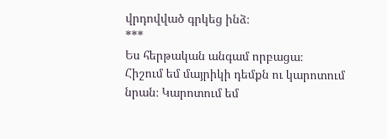վրդովված գրկեց ինձ։
***
Ես հերթական անգամ որբացա։
Հիշում եմ մայրիկի դեմքն ու կարոտում նրան։ Կարոտում եմ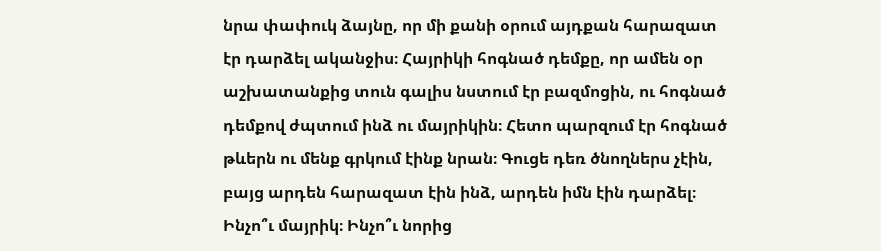նրա փափուկ ձայնը, որ մի քանի օրում այդքան հարազատ էր դարձել ականջիս։ Հայրիկի հոգնած դեմքը, որ ամեն օր աշխատանքից տուն գալիս նստում էր բազմոցին, ու հոգնած դեմքով ժպտում ինձ ու մայրիկին։ Հետո պարզում էր հոգնած թևերն ու մենք գրկում էինք նրան։ Գուցե դեռ ծնողներս չէին, բայց արդեն հարազատ էին ինձ, արդեն իմն էին դարձել։
Ինչո՞ւ մայրիկ։ Ինչո՞ւ նորից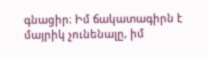գնացիր։ Իմ ճակատագիրն է մայրիկ չունենալը, իմ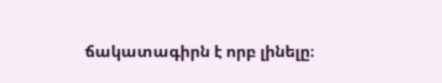ճակատագիրն է որբ լինելը։